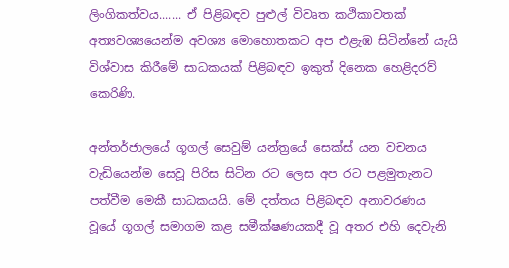ලිංගිකත්වය....... ඒ පිළිබඳව පුළුල් විවෘත කථිකාවතක් අත්‍යවශ්‍යයෙන්ම අවශ්‍ය මොහොතකට අප එළැඹ සිටින්නේ යැයි විශ්වාස කිරීමේ සාධකයක් පිළිබඳව ඉකුත් දිනෙක හෙළිදරව් කෙරිණි.

අන්තර්ජාලයේ ගූගල් සෙවුම් යන්ත්‍රයේ සෙක්ස් යන වචනය වැඩියෙන්ම සෙවූ පිරිස සිටින රට ලෙස අප රට පළමුතැනට පත්වීම මෙකී සාධකයයි. මේ දත්තය පිළිබඳව අනාවරණය වූයේ ගූගල් සමාගම කළ සමීක්ෂණයකදී වූ අතර එහි දෙවැනි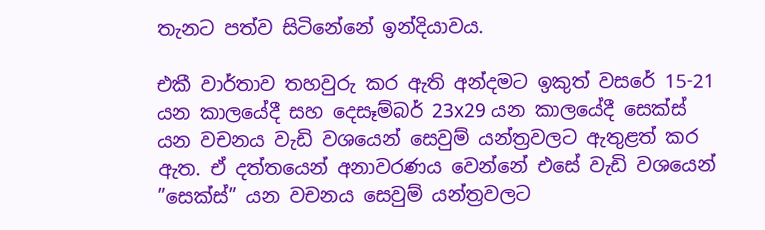තැනට පත්ව සිටිනේනේ ඉන්දියාවය.

එකී වාර්තාව තහවුරු කර ඇති අන්දමට ඉකුත් වසරේ 15-21 යන කාලයේදී සහ දෙසෑම්බර් 23x29 යන කාලයේදී සෙක්ස් යන වචනය වැඩි වශයෙන් සෙවුම් යන්ත්‍රවලට ඇතුළත් කර ඇත. ඒ දත්තයෙන් අනාවරණය වෙන්නේ එසේ වැඩි වශයෙන් ”සෙක්ස්” යන වචනය සෙවුම් යන්ත්‍රවලට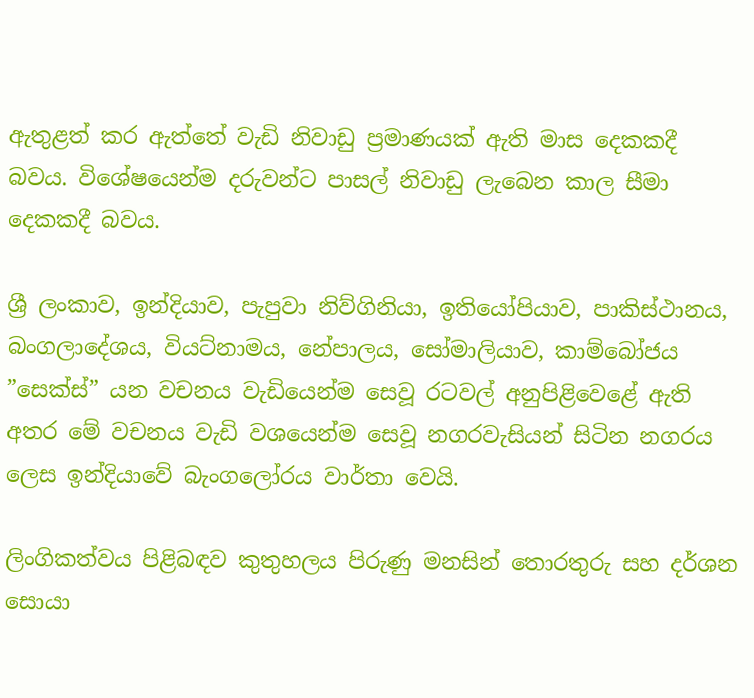ඇතුළත් කර ඇත්තේ වැඩි නිවාඩු ප්‍රමාණයක් ඇති මාස දෙකකදී බවය. විශේෂයෙන්ම දරුවන්ට පාසල් නිවාඩු ලැබෙන කාල සීමා දෙකකදී බවය.

ශ්‍රී ලංකාව, ඉන්දියාව, පැපුවා නිව්ගිනියා, ඉතියෝපියාව, පාකිස්ථානය, බංගලාදේශය, වියට්නාමය, නේපාලය, සෝමාලියාව, කාම්බෝජය ”සෙක්ස්” යන වචනය වැඩියෙන්ම සෙවූ රටවල් අනුපිළිවෙළේ ඇති අතර මේ වචනය වැඩි වශයෙන්ම සෙවූ නගරවැසියන් සිටින නගරය ලෙස ඉන්දියාවේ බැංගලෝරය වාර්තා වෙයි.

ලිංගිකත්වය පිළිබඳව කුතුහලය පිරුණු මනසින් තොරතුරු සහ දර්ශන සොයා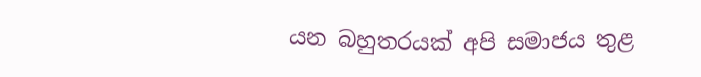යන බහුතරයක් අපි සමාජය තුළ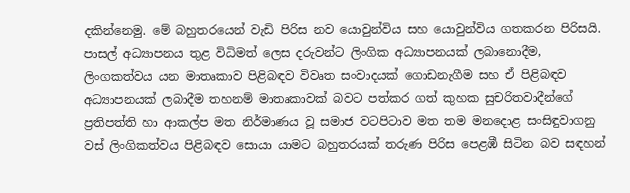දකින්නෙමු. මේ බහුතරයෙන් වැඩි පිරිස නව යොවුන්විය සහ යොවුන්විය ගතකරන පිරිසයි. පාසල් අධ්‍යාපනය තුළ විධිමත් ලෙස දරුවන්ට ලිංගික අධ්‍යාපනයක් ලබානොදීම, ලිංගකත්වය යන මාතෘකාව පිළිබඳව විවෘත සංවාදයක් ගොඩනැගීම සහ ඒ පිළිබඳව අධ්‍යාපනයක් ලබාදීම තහනම් මාතෘකාවක් බවට පත්කර ගත් කුහක සුචරිතවාදීන්ගේ ප්‍රතිපත්ති හා ආකල්ප මත නිර්මාණය වූ සමාජ වටපිටාව මත තම මනදොළ සංසිඳුවාගනු වස් ලිංගිකත්වය පිළිබඳව සොයා යාමට බහුතරයක් තරුණ පිරිස පෙළඹී සිටින බව සඳහන්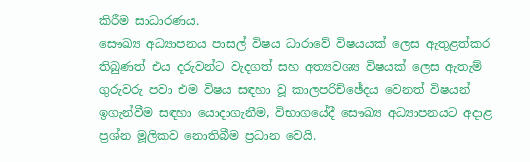කිරීම සාධාරණය.
සෞඛ්‍ය අධ්‍යාපනය පාසල් විෂය ධාරාවේ විෂයයක් ලෙස ඇතුළත්කර තිබුණත් එය දරුවන්ට වැදගත් සහ අත්‍යවශ්‍ය විෂයක් ලෙස ඇතැම් ගුරුවරු පවා එම විෂය සඳහා වූ කාලපරිච්ඡේදය වෙනත් විෂයන් ඉගැන්වීම සඳහා යොදාගැනීම, විභාගයේදී සෞඛ්‍ය අධ්‍යාපනයට අදාළ ප්‍රශ්න මූලිකව නොතිබීම ප්‍රධාන වෙයි.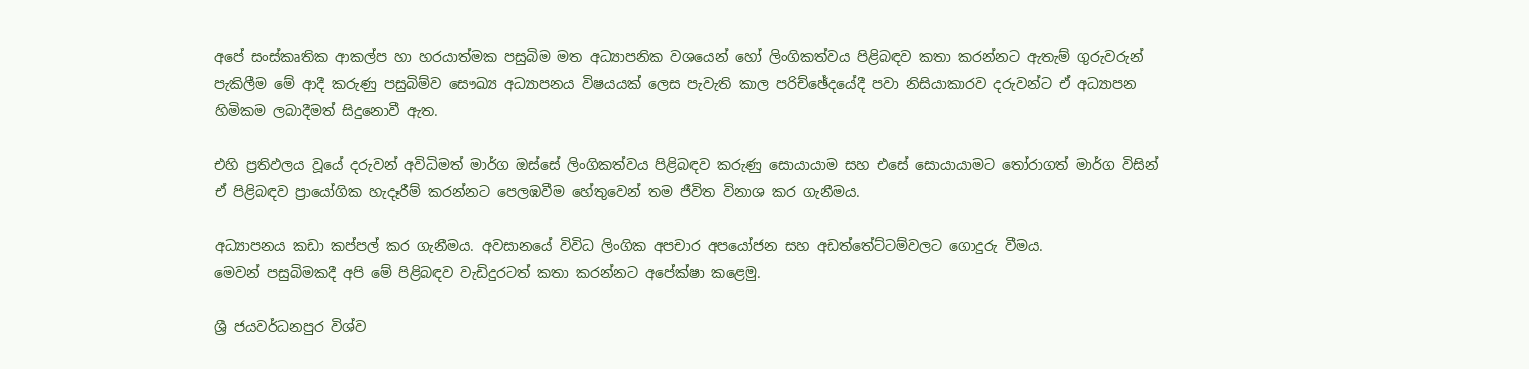අපේ සංස්කෘතික ආකල්ප හා හරයාත්මක පසුබිම මත අධ්‍යාපනික වශයෙන් හෝ ලිංගිකත්වය පිළිබඳව කතා කරන්නට ඇතැම් ගුරුවරුන් පැකිලීම මේ ආදී කරුණු පසුබිම්ව සෞඛ්‍ය අධ්‍යාපනය විෂයයක් ලෙස පැවැති කාල පරිච්ඡේදයේදී පවා නිසියාකාරව දරුවන්ට ඒ අධ්‍යාපන හිමිකම ලබාදීමත් සිදුනොවී ඇත.

එහි ප්‍රතිඵලය වූයේ දරුවන් අවිධිමත් මාර්ග ඔස්සේ ලිංගිකත්වය පිළිබඳව කරුණු සොයායාම සහ එසේ සොයායාමට තෝරාගත් මාර්ග විසින් ඒ පිළිබඳව ප්‍රායෝගික හැදෑරීම් කරන්නට පෙලඹවීම හේතුවෙන් තම ජීවිත විනාශ කර ගැනීමය.

අධ්‍යාපනය කඩා කප්පල් කර ගැනීමය. අවසානයේ විවිධ ලිංගික අපචාර අපයෝජන සහ අඩත්තේට්ටම්වලට ගොදුරු වීමය.
මෙවන් පසුබිමකදී අපි මේ පිළිබඳව වැඩිදුරටත් කතා කරන්නට අපේක්ෂා කළෙමු.

ශ්‍රී ජයවර්ධනපුර විශ්ව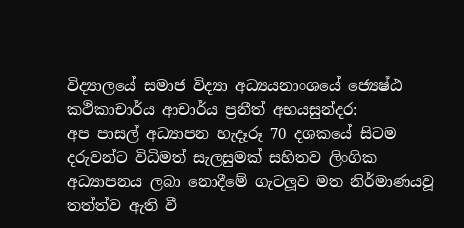විද්‍යාලයේ සමාජ විද්‍යා අධ්‍යයනාංශයේ ජ්‍යෙෂ්ඨ කථිකාචාර්ය ආචාර්ය ප්‍රනීත් අභයසුන්දර:
අප පාසල් අධ්‍යාපන හැදෑරූ 70 දශකයේ සිටම දරුවන්ට විධිමත් සැලසුමක් සහිතව ලිංගික අධ්‍යාපනය ලබා නොදීමේ ගැටලූව මත නිර්මාණයවූ තත්ත්ව ඇති වී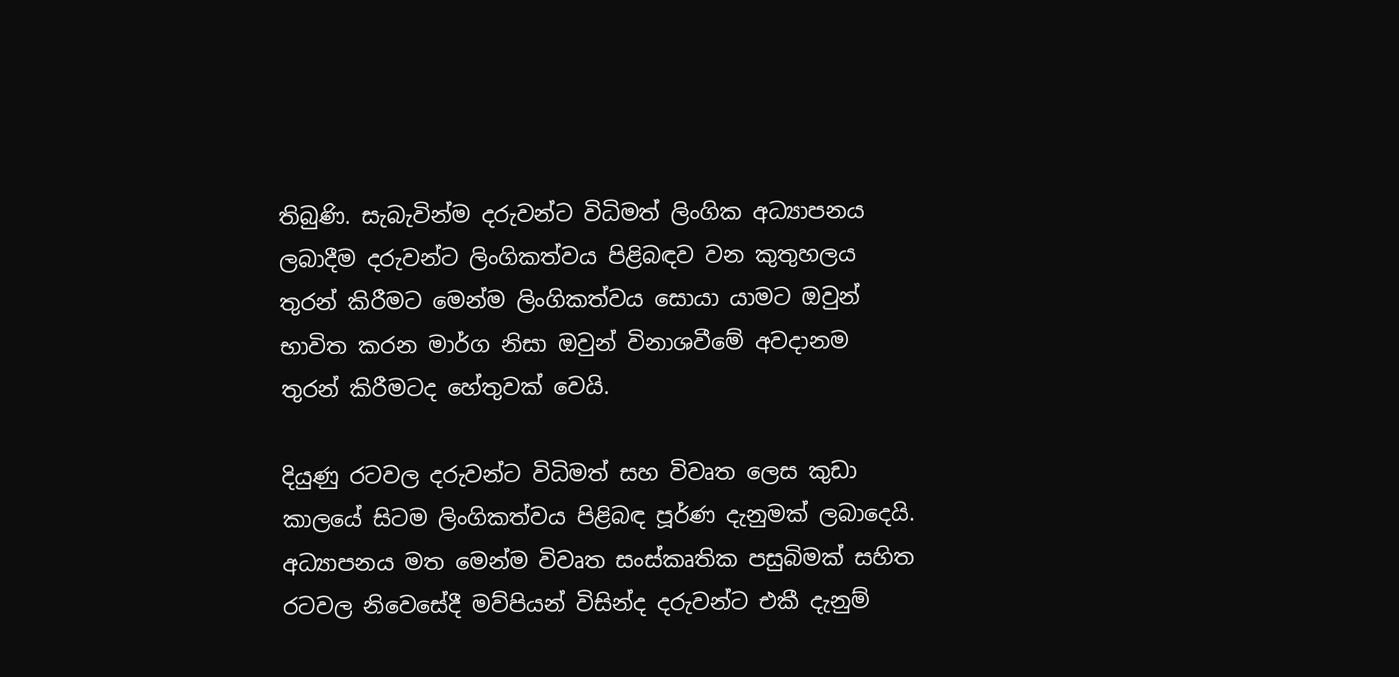තිබුණි. සැබැවින්ම දරුවන්ට විධිමත් ලිංගික අධ්‍යාපනය ලබාදීම දරුවන්ට ලිංගිකත්වය පිළිබඳව වන කුතුහලය තුරන් කිරීමට මෙන්ම ලිංගිකත්වය සොයා යාමට ඔවුන් භාවිත කරන මාර්ග නිසා ඔවුන් විනාශවීමේ අවදානම තුරන් කිරීමටද හේතුවක් වෙයි.

දියුණු රටවල දරුවන්ට විධිමත් සහ විවෘත ලෙස කුඩා කාලයේ සිටම ලිංගිකත්වය පිළිබඳ පූර්ණ දැනුමක් ලබාදෙයි. අධ්‍යාපනය මත මෙන්ම විවෘත සංස්කෘතික පසුබිමක් සහිත රටවල නිවෙසේදී මව්පියන් විසින්ද දරුවන්ට එකී දැනුම්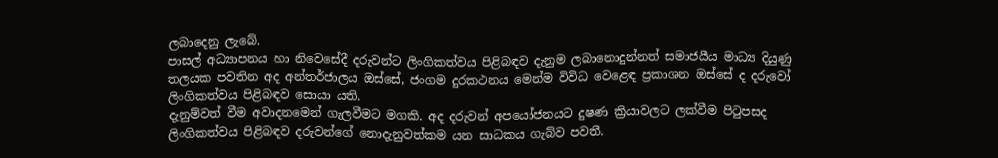ලබාදෙනු ලැබේ.
පාසල් අධ්‍යාපනය හා නිවෙසේදී දරුවන්ට ලිංගිකත්වය පිළිබඳව දැනුම ලබානොදුන්නත් සමාජයීය මාධ්‍ය දියුණු තලයක පවතින අද අන්තර්ජාලය ඔස්සේ, ජංගම දුරකථනය මෙන්ම විවිධ වෙළෙඳ ප්‍රකාශන ඔස්සේ ද දරුවෝ ලිංගිකත්වය පිළිබඳව සොයා යති.
දැනුම්වත් වීම අවාදනමෙන් ගැලවීමට මගකි. අද දරුවන් අපයෝජනයට දුෂණ ක්‍රියාවලට ලක්වීම පිටුපසද ලිංගිකත්වය පිළිබඳව දරුවන්ගේ නොදැනුවත්කම යන සාධකය ගැබ්ව පවතී.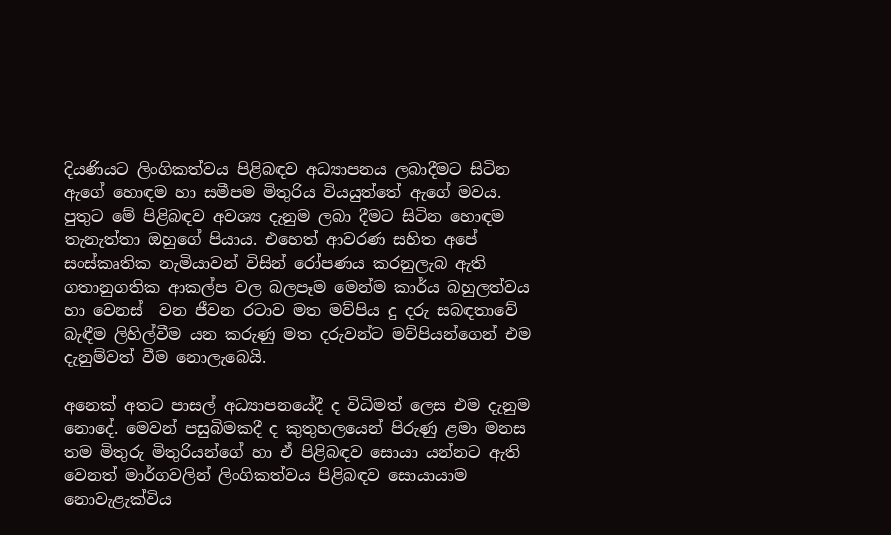දියණියට ලිංගිකත්වය පිළිබඳව අධ්‍යාපනය ලබාදීමට සිටින ඇගේ හොඳම හා සමීපම මිතුරිය වියයුත්තේ ඇගේ මවය. පුතුට මේ පිළිබඳව අවශ්‍ය දැනුම ලබා දීමට සිටින හොඳම තැනැත්තා ඔහුගේ පියාය. එහෙත් ආවරණ සහිත අපේ සංස්කෘතික නැමියාවන් විසින් රෝපණය කරනුලැබ ඇති ගතානුගතික ආකල්ප වල බලපෑම මෙන්ම කාර්ය බහුලත්වය හා වෙනස්  වන ජීවන රටාව මත මව්පිය දු දරු සබඳතාවේ බැඳීම ලිහිල්වීම යන කරුණු මත දරුවන්ට මව්පියන්ගෙන් එම දැනුම්වත් වීම නොලැබෙයි.

අනෙක් අතට පාසල් අධ්‍යාපනයේදී ද විධිමත් ලෙස එම දැනුම නොදේ. මෙවන් පසුබිමකදී ද කුතුහලයෙන් පිරුණු ළමා මනස තම මිතුරු මිතුරියන්ගේ හා ඒ පිළිබඳව සොයා යන්නට ඇති වෙනත් මාර්ගවලින් ලිංගිකත්වය පිළිබඳව සොයායාම නොවැළැක්විය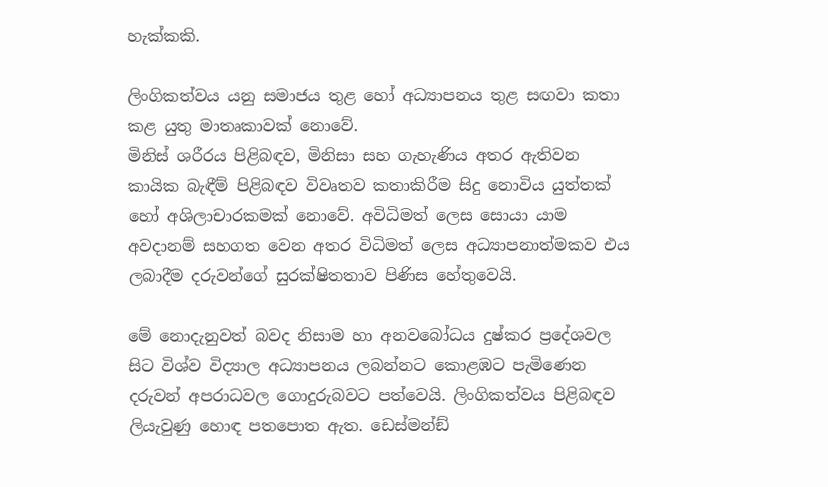හැක්කකි.

ලිංගිකත්වය යනු සමාජය තුළ හෝ අධ්‍යාපනය තුළ සඟවා කතා කළ යුතු මාතෘකාවක් නොවේ.
මිනිස් ශරීරය පිළිබඳව, මිනිසා සහ ගැහැණිය අතර ඇතිවන කායික බැඳීම් පිළිබඳව විවෘතව කතාකිරීම සිදු නොවිය යුත්තක් හෝ අශිලාචාරකමක් නොවේ. අවිධිමත් ලෙස සොයා යාම අවදානම් සහගත වෙන අතර විධිමත් ලෙස අධ්‍යාපනාත්මකව එය ලබාදීම දරුවන්ගේ සුරක්ෂිතතාව පිණිස හේතුවෙයි.

මේ නොදැනුවත් බවද නිසාම හා අනවබෝධය දුෂ්කර ප්‍රදේශවල සිට විශ්ව විද්‍යාල අධ්‍යාපනය ලබන්නට කොළඹට පැමිණෙන දරුවන් අපරාධවල ගොදුරුබවට පත්වෙයි. ලිංගිකත්වය පිළිබඳව ලියැවුණු හොඳ පතපොත ඇත. ඩෙස්මන්ඞ්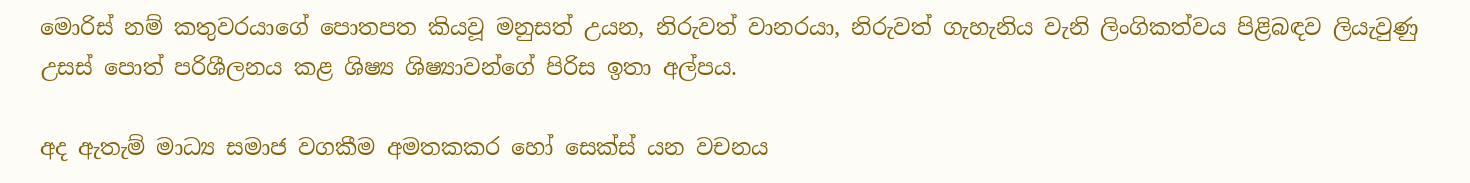මොරිස් නම් කතුවරයාගේ පොතපත කියවූ මනුසත් උයන, නිරුවත් වානරයා, නිරුවත් ගැහැනිය වැනි ලිංගිකත්වය පිළිබඳව ලියැවුණු උසස් පොත් පරිශීලනය කළ ශිෂ්‍ය ශිෂ්‍යාවන්ගේ පිරිස ඉතා අල්පය.

අද ඇතැම් මාධ්‍ය සමාජ වගකීම අමතකකර හෝ සෙක්ස් යන වචනය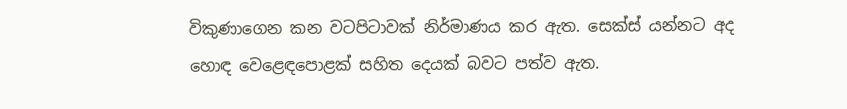විකුණාගෙන කන වටපිටාවක් නිර්මාණය කර ඇත. සෙක්ස් යන්නට අද හොඳ වෙළෙඳපොළක් සහිත දෙයක් බවට පත්ව ඇත.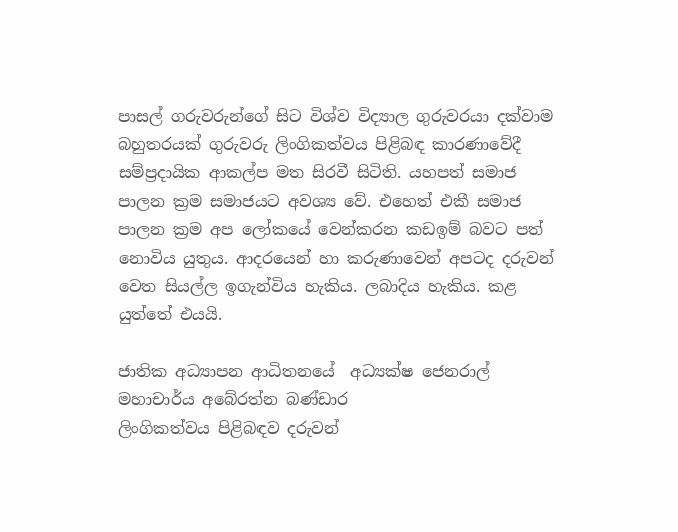පාසල් ගරුවරුන්ගේ සිට විශ්ව විද්‍යාල ගුරුවරයා දක්වාම බහුතරයක් ගුරුවරු ලිංගිකත්වය පිළිබඳ කාරණාවේදී සම්ප්‍රදායික ආකල්ප මත සිරවී සිටිති. යහපත් සමාජ පාලන ක්‍රම සමාජයට අවශ්‍ය වේ. එහෙත් එකී සමාජ පාලන ක්‍රම අප ලෝකයේ වෙන්කරන කඩඉම් බවට පත් නොවිය යුතුය. ආදරයෙන් හා කරුණාවෙන් අපටද දරුවන් වෙත සියල්ල ඉගැන්විය හැකිය. ලබාදිය හැකිය. කළ යුත්තේ එයයි.

ජාතික අධ්‍යාපන ආධිතනයේ  අධ්‍යක්ෂ ජෙනරාල් මහාචාර්ය අබේරත්න බණ්ඩාර
ලිංගිකත්වය පිළිබඳව දරුවන්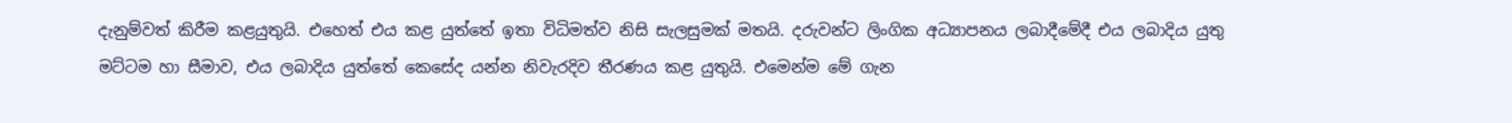දැනුම්වත් කිරීම කළයුතුයි. එහෙත් එය කළ යුත්තේ ඉතා විධිමත්ව නිසි සැලසුමක් මතයි. දරුවන්ට ලිංගික අධ්‍යාපනය ලබාදීමේදී එය ලබාදිය යුතු මට්ටම හා සීමාව, එය ලබාදිය යුත්තේ කෙසේද යන්න නිවැරදිව තීරණය කළ යුතුයි. එමෙන්ම මේ ගැන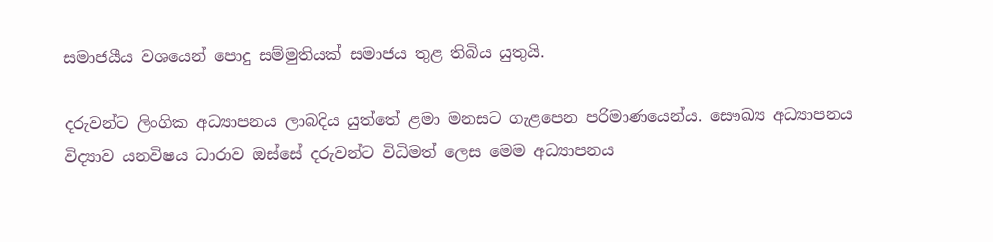සමාජයීය වශයෙන් පොදු සම්මුතියක් සමාජය තුළ තිබිය යුතුයි.

දරුවන්ට ලිංගික අධ්‍යාපනය ලාබදිය යුත්තේ ළමා මනසට ගැළපෙන පරිමාණයෙන්ය. සෞඛ්‍ය අධ්‍යාපනය විද්‍යාව යනවිෂය ධාරාව ඔස්සේ දරුවන්ට විධිමත් ලෙස මෙම අධ්‍යාපනය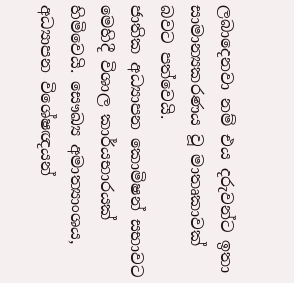ලබාදෙනවා නම් එය දරුවන්ට ඉතා සාමාන්‍යකරණය වූ මාතෘකාවක් බවට පත්වෙයි.
ජාතික අධ්‍යාපන කොමිෂන් සභාවට මෙහිදී විශාල කාර්යභාරයක් හිමිවෙයි. සෞඛ්‍ය අමාත්‍යාංශය, අධ්‍යාපන විශේෂඥයන්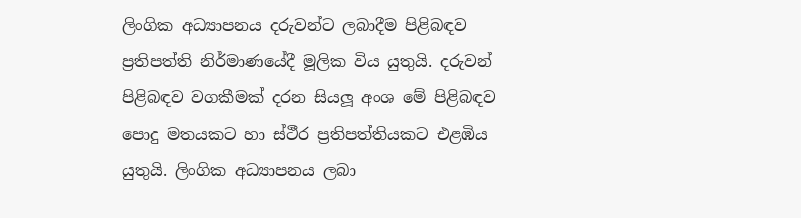ලිංගික අධ්‍යාපනය දරුවන්ට ලබාදීම පිළිබඳව ප්‍රතිපත්ති නිර්මාණයේදී මූලික විය යුතුයි. දරුවන් පිළිබඳව වගකීමක් දරන සියලූ අංශ මේ පිළිබඳව පොදු මතයකට හා ස්ථීර ප්‍රතිපත්තියකට එළඹිය යුතුයි. ලිංගික අධ්‍යාපනය ලබා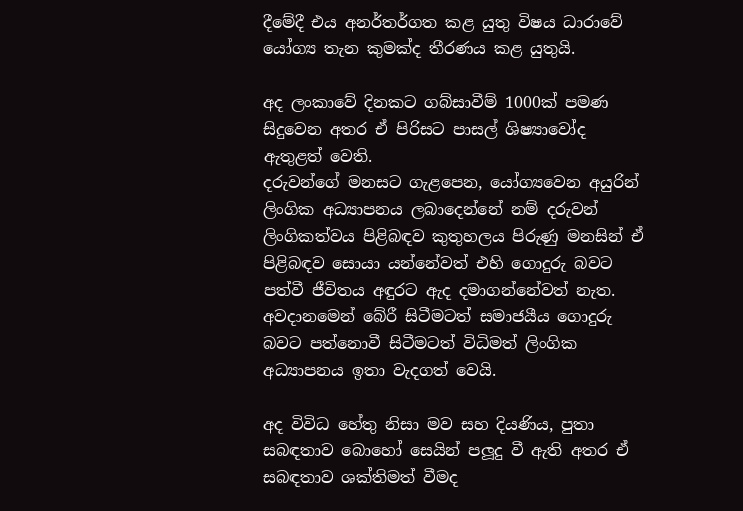දීමේදී එය අනර්තර්ගත කළ යුතු විෂය ධාරාවේ යෝග්‍ය තැන කුමක්ද තීරණය කළ යුතුයි.

අද ලංකාවේ දිනකට ගබ්සාවීම් 1000ක් පමණ සිදුවෙන අතර ඒ පිරිසට පාසල් ශිෂ්‍යාවෝද ඇතුළත් වෙති.
දරුවන්ගේ මනසට ගැළපෙන, යෝග්‍යවෙන අයුරින් ලිංගික අධ්‍යාපනය ලබාදෙන්නේ නම් දරුවන් ලිංගිකත්වය පිළිබඳව කුතුහලය පිරුණු මනසින් ඒ පිළිබඳව සොයා යන්නේවත් එහි ගොදුරු බවට පත්වී ජීවිතය අඳුරට ඇද දමාගන්නේවත් නැත. අවදානමෙන් බේරී සිටීමටත් සමාජයීය ගොදුරු බවට පත්නොවී සිටීමටත් විධිමත් ලිංගික අධ්‍යාපනය ඉතා වැදගත් වෙයි.

අද විවිධ හේතු නිසා මව සහ දියණිය, පුතා සබඳතාව බොහෝ සෙයින් පලූදු වී ඇති අතර ඒ සබඳතාව ශක්තිමත් වීමද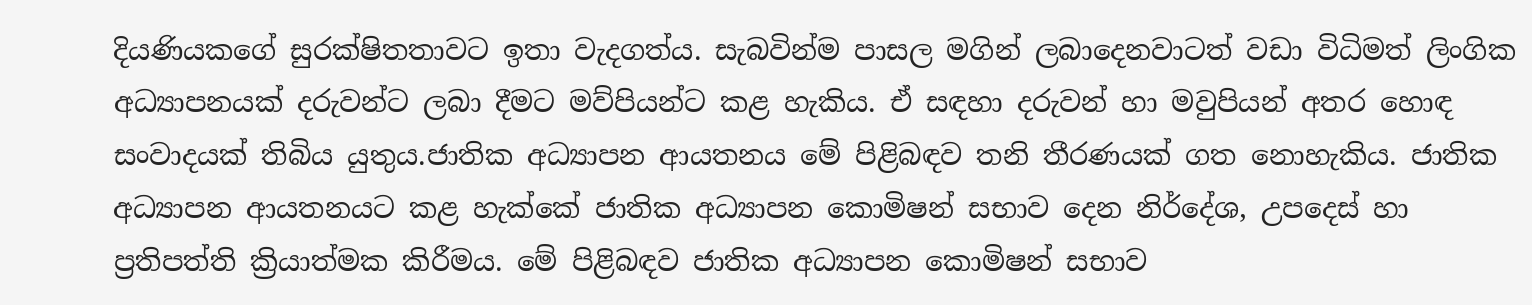දියණියකගේ සුරක්ෂිතතාවට ඉතා වැදගත්ය. සැබවින්ම පාසල මගින් ලබාදෙනවාටත් වඩා විධිමත් ලිංගික අධ්‍යාපනයක් දරුවන්ට ලබා දීමට මව්පියන්ට කළ හැකිය. ඒ සඳහා දරුවන් හා මවුපියන් අතර හොඳ සංවාදයක් තිබිය යුතුය.ජාතික අධ්‍යාපන ආයතනය මේ පිළිබඳව තනි තීරණයක් ගත නොහැකිය. ජාතික අධ්‍යාපන ආයතනයට කළ හැක්කේ ජාතික අධ්‍යාපන කොමිෂන් සභාව දෙන නිර්දේශ, උපදෙස් හා ප්‍රතිපත්ති ක්‍රියාත්මක කිරීමය. මේ පිළිබඳව ජාතික අධ්‍යාපන කොමිෂන් සභාව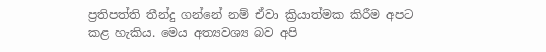ප්‍රතිපත්ති තීන්දු ගන්නේ නම් ඒවා ක්‍රියාත්මක කිරීම අපට කළ හැකිය. මෙය අත්‍යවශ්‍ය බව අපි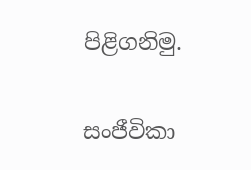පිළිගනිමු.

සංජීවිකා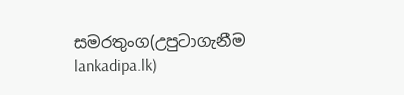සමරතුංග(උපුටාගැනීම lankadipa.lk)